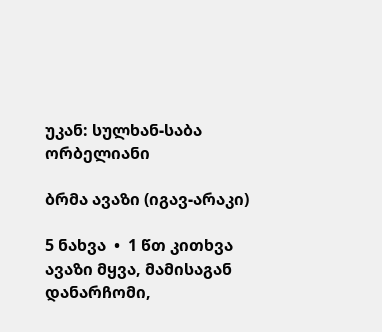უკან: სულხან-საბა ორბელიანი

ბრმა ავაზი (იგავ-არაკი)

5 ნახვა  •  1 წთ კითხვა
ავაზი მყვა, მამისაგან დანარჩომი,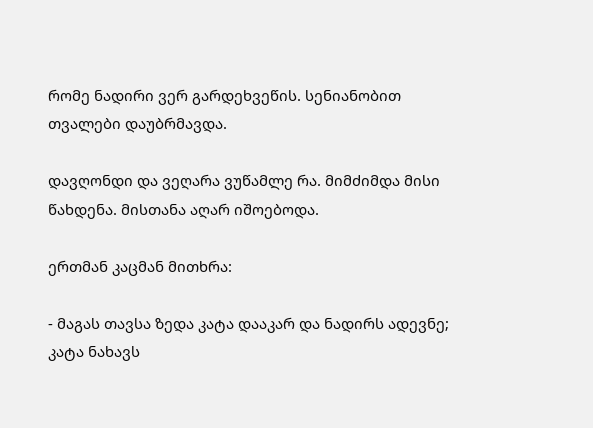რომე ნადირი ვერ გარდეხვეწის. სენიანობით თვალები დაუბრმავდა.

დავღონდი და ვეღარა ვუწამლე რა. მიმძიმდა მისი წახდენა. მისთანა აღარ იშოებოდა.

ერთმან კაცმან მითხრა:

- მაგას თავსა ზედა კატა დააკარ და ნადირს ადევნე; კატა ნახავს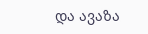და ავაზა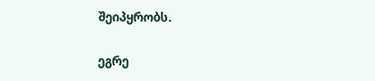შეიპყრობს.

ეგრე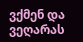ვქმენ და ვეღარას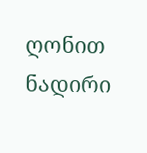ღონით ნადირი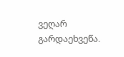ვეღარ გარდაეხვეწა.